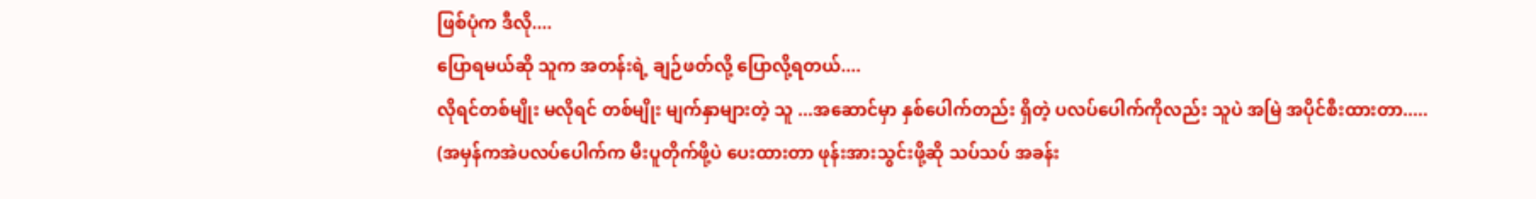ဖြစ်ပုံက ဒီလို....
ပြောရမယ်ဆို သူက အတန်းရဲ့ ချဉ်ဖတ်လို့ ပြောလို့ရတယ်....
လိုရင်တစ်မျိုး မလိုရင် တစ်မျိုး မျက်နှာများတဲ့ သူ ...အဆောင်မှာ နှစ်ပေါက်တည်း ရှိတဲ့ ပလပ်ပေါက်ကိုလည်း သူပဲ အမြဲ အပိုင်စီးထားတာ.....
(အမှန်ကအဲပလပ်ပေါက်က မီးပူတိုက်ဖို့ပဲ ပေးထားတာ ဖုန်းအားသွင်းဖို့ဆို သပ်သပ် အခန်း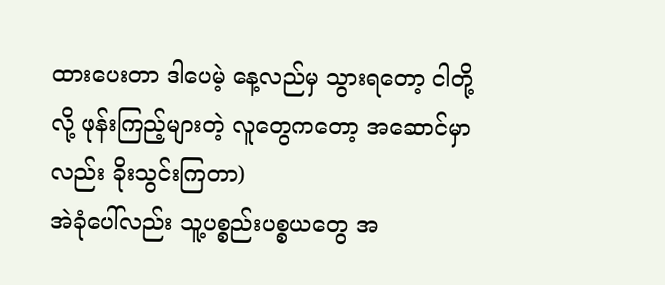ထားပေးတာ ဒါပေမဲ့ နေ့လည်မှ သွားရတော့ ငါတို့လို့ ဖုန်းကြည့်များတဲ့ လူတွေကတော့ အဆောင်မှာလည်း ခိုးသွင်းကြတာ)
အဲခုံပေါ်လည်း သူ့ပစ္စည်းပစ္စယတွေ အ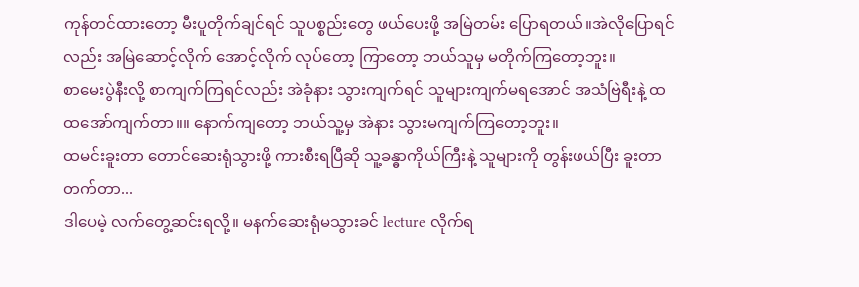ကုန်တင်ထားတော့ မီးပူတိုက်ချင်ရင် သူပစ္စည်းတွေ ဖယ်ပေးဖို့ အမြဲတမ်း ပြောရတယ်။အဲလိုပြောရင်လည်း အမြဲဆောင့်လိုက် အောင့်လိုက် လုပ်တော့ ကြာတော့ ဘယ်သူမှ မတိုက်ကြတော့ဘူး။
စာမေးပွဲနီးလို့ စာကျက်ကြရင်လည်း အဲခုံနား သွားကျက်ရင် သူများကျက်မရအောင် အသံဗြဲရီးနဲ့ ထထအော်ကျက်တာ။။ နောက်ကျတော့ ဘယ်သူ့မှ အဲနား သွားမကျက်ကြတော့ဘူး။
ထမင်းခူးတာ တောင်ဆေးရုံသွားဖို့ ကားစီးရပြီဆို သူ့ခန္ဓာကိုယ်ကြီးနဲ့ သူများကို တွန်းဖယ်ပြီး ခူးတာ တက်တာ...
ဒါပေမဲ့ လက်တွေ့ဆင်းရလို့။ မနက်ဆေးရုံမသွားခင် lecture လိုက်ရ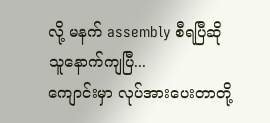လို့ မနက် assembly စီရပြီဆို သူနောက်ကျပြီ...
ကျောင်းမှာ လုပ်အားပေးတာတို့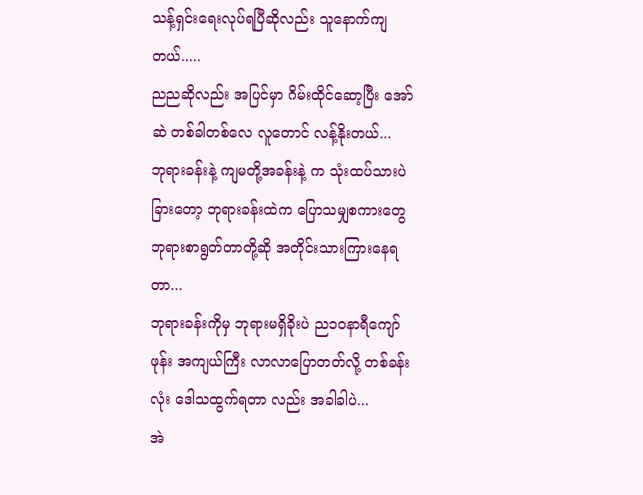သန့်ရှင်းရေးလုပ်ရပြီဆိုလည်း သူနောက်ကျတယ်.....
ညညဆိုလည်း အပြင်မှာ ဂိမ်းထိုင်ဆော့ပြီး အော်ဆဲ တစ်ခါတစ်လေ လူတောင် လန့်နိုးတယ်...
ဘုရားခန်းနဲ့ ကျမတို့အခန်းနဲ့ က သုံးထပ်သားပဲ ခြားတော့ ဘုရားခန်းထဲက ပြောသမျှစကားတွေ ဘုရားစာရွတ်တာတို့ဆို အတိုင်းသားကြားနေရတာ...
ဘုရားခန်းကိုမှ ဘုရားမရှိခိုးပဲ ည၁၀နာရီကျော် ဖုန်း အကျယ်ကြီး လာလာပြောတတ်လို့ တစ်ခန်းလုံး ဒေါသထွက်ရတာ လည်း အခါခါပဲ...
အဲ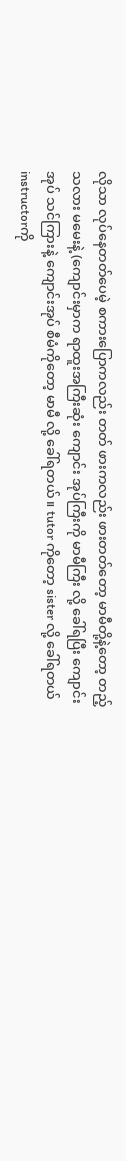လိုသာ လုပ်နေတတ်ပေမဲ့ စကားပြောကလည်း တတ် ဖားကလည်း ဖားတတ်တော့ မာမီတို့နဲ့တော့ တည့်သလား မမေးနဲ့ (ကျောင်းမှာက ရာထူးအကြီးဆုံး ကျောင်း အုပ်ကြီးကို မာမီကြီး လို့ ခေါ်ရပြီး ကျောင်းအုပ် သင်ကြားနဲ့ ကျောင်းအုပ် စီမံကိုတော့ မာမီ လို့ ခေါ်ရတယ်။ tutor ကိုတော့ sister လို့ ခေါ်ရတယ် instructorကို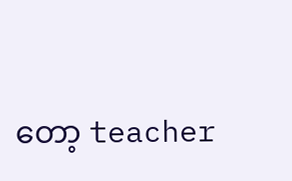တော့ teacher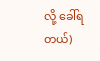လို့ ခေါ်ရတယ်)